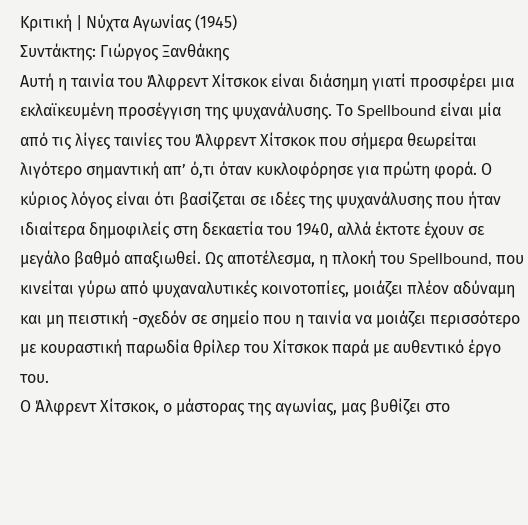Κριτική | Νύχτα Αγωνίας (1945)
Συντάκτης: Γιώργος Ξανθάκης
Αυτή η ταινία του Άλφρεντ Χίτσκοκ είναι διάσημη γιατί προσφέρει μια εκλαϊκευμένη προσέγγιση της ψυχανάλυσης. Το Spellbound είναι μία από τις λίγες ταινίες του Άλφρεντ Χίτσκοκ που σήμερα θεωρείται λιγότερο σημαντική απ’ ό,τι όταν κυκλοφόρησε για πρώτη φορά. Ο κύριος λόγος είναι ότι βασίζεται σε ιδέες της ψυχανάλυσης που ήταν ιδιαίτερα δημοφιλείς στη δεκαετία του 1940, αλλά έκτοτε έχουν σε μεγάλο βαθμό απαξιωθεί. Ως αποτέλεσμα, η πλοκή του Spellbound, που κινείται γύρω από ψυχαναλυτικές κοινοτοπίες, μοιάζει πλέον αδύναμη και μη πειστική -σχεδόν σε σημείο που η ταινία να μοιάζει περισσότερο με κουραστική παρωδία θρίλερ του Χίτσκοκ παρά με αυθεντικό έργο του.
Ο Άλφρεντ Χίτσκοκ, ο μάστορας της αγωνίας, μας βυθίζει στο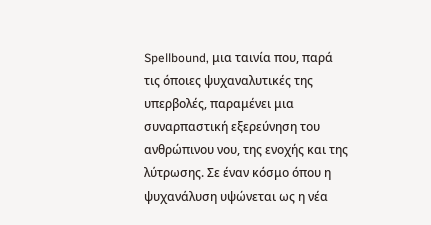Spellbound, μια ταινία που, παρά τις όποιες ψυχαναλυτικές της υπερβολές, παραμένει μια συναρπαστική εξερεύνηση του ανθρώπινου νου, της ενοχής και της λύτρωσης. Σε έναν κόσμο όπου η ψυχανάλυση υψώνεται ως η νέα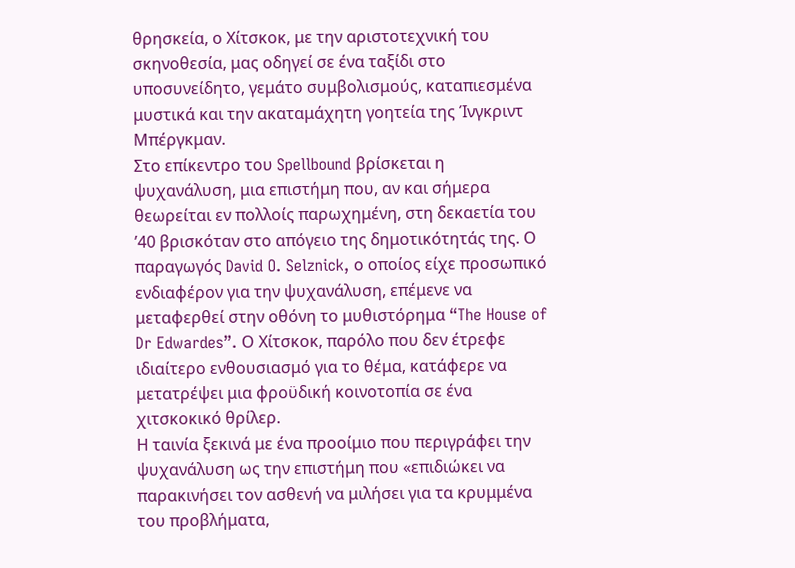θρησκεία, ο Χίτσκοκ, με την αριστοτεχνική του σκηνοθεσία, μας οδηγεί σε ένα ταξίδι στο υποσυνείδητο, γεμάτο συμβολισμούς, καταπιεσμένα μυστικά και την ακαταμάχητη γοητεία της Ίνγκριντ Μπέργκμαν.
Στο επίκεντρο του Spellbound βρίσκεται η ψυχανάλυση, μια επιστήμη που, αν και σήμερα θεωρείται εν πολλοίς παρωχημένη, στη δεκαετία του ’40 βρισκόταν στο απόγειο της δημοτικότητάς της. Ο παραγωγός David O. Selznick, ο οποίος είχε προσωπικό ενδιαφέρον για την ψυχανάλυση, επέμενε να μεταφερθεί στην οθόνη το μυθιστόρημα “The House of Dr Edwardes”. Ο Χίτσκοκ, παρόλο που δεν έτρεφε ιδιαίτερο ενθουσιασμό για το θέμα, κατάφερε να μετατρέψει μια φροϋδική κοινοτοπία σε ένα χιτσκοκικό θρίλερ.
Η ταινία ξεκινά με ένα προοίμιο που περιγράφει την ψυχανάλυση ως την επιστήμη που «επιδιώκει να παρακινήσει τον ασθενή να μιλήσει για τα κρυμμένα του προβλήματα,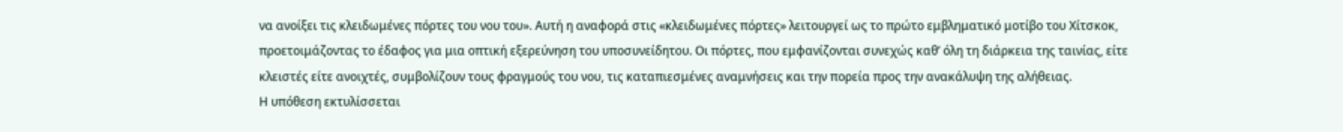να ανοίξει τις κλειδωμένες πόρτες του νου του». Αυτή η αναφορά στις «κλειδωμένες πόρτες» λειτουργεί ως το πρώτο εμβληματικό μοτίβο του Χίτσκοκ, προετοιμάζοντας το έδαφος για μια οπτική εξερεύνηση του υποσυνείδητου. Οι πόρτες, που εμφανίζονται συνεχώς καθ’ όλη τη διάρκεια της ταινίας, είτε κλειστές είτε ανοιχτές, συμβολίζουν τους φραγμούς του νου, τις καταπιεσμένες αναμνήσεις και την πορεία προς την ανακάλυψη της αλήθειας.
Η υπόθεση εκτυλίσσεται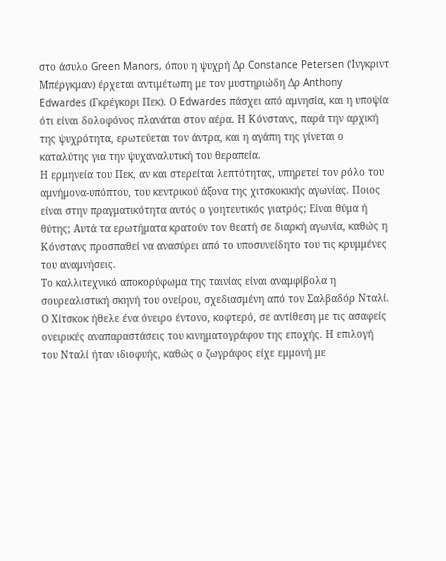στο άσυλο Green Manors, όπου η ψυχρή Δρ Constance Petersen (Ίνγκριντ Μπέργκμαν) έρχεται αντιμέτωπη με τον μυστηριώδη Δρ Anthony Edwardes (Γκρέγκορι Πεκ). Ο Edwardes πάσχει από αμνησία, και η υποψία ότι είναι δολοφόνος πλανάται στον αέρα. Η Κόνστανς, παρά την αρχική της ψυχρότητα, ερωτεύεται τον άντρα, και η αγάπη της γίνεται ο καταλύτης για την ψυχαναλυτική του θεραπεία.
Η ερμηνεία του Πεκ, αν και στερείται λεπτότητας, υπηρετεί τον ρόλο του αμνήμονα-υπόπτου, του κεντρικού άξονα της χιτσκοκικής αγωνίας. Ποιος είναι στην πραγματικότητα αυτός ο γοητευτικός γιατρός; Είναι θύμα ή θύτης; Αυτά τα ερωτήματα κρατούν τον θεατή σε διαρκή αγωνία, καθώς η Κόνστανς προσπαθεί να ανασύρει από το υποσυνείδητο του τις κρυμμένες του αναμνήσεις.
Το καλλιτεχνικό αποκορύφωμα της ταινίας είναι αναμφίβολα η σουρεαλιστική σκηνή του ονείρου, σχεδιασμένη από τον Σαλβαδόρ Νταλί. Ο Χίτσκοκ ήθελε ένα όνειρο έντονο, κοφτερό, σε αντίθεση με τις ασαφείς ονειρικές αναπαραστάσεις του κινηματογράφου της εποχής. Η επιλογή του Νταλί ήταν ιδιοφυής, καθώς ο ζωγράφος είχε εμμονή με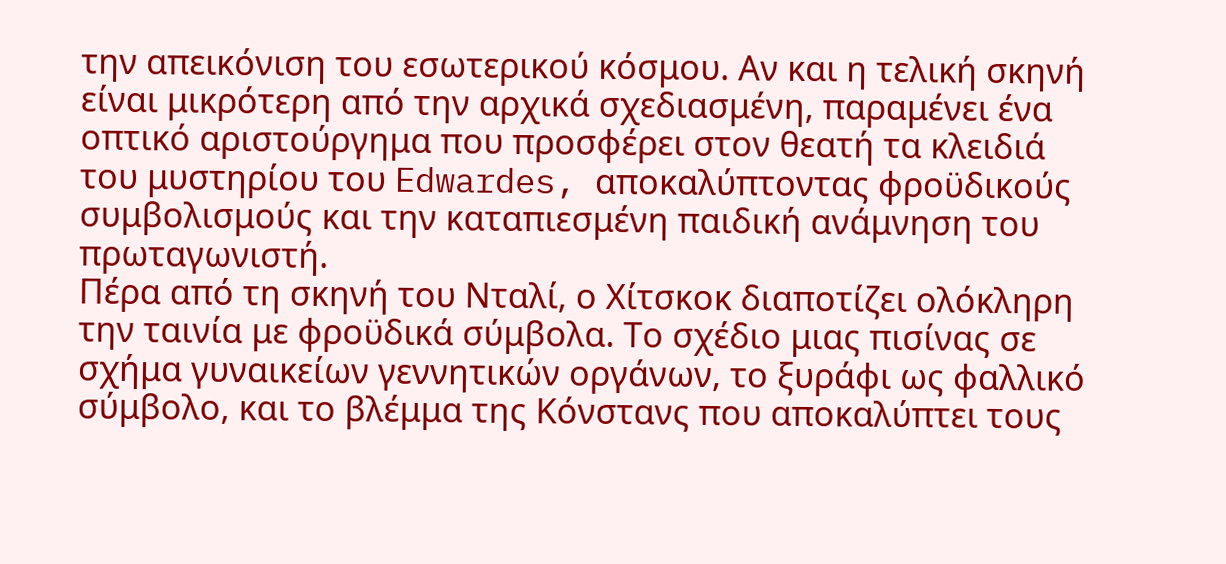την απεικόνιση του εσωτερικού κόσμου. Αν και η τελική σκηνή είναι μικρότερη από την αρχικά σχεδιασμένη, παραμένει ένα οπτικό αριστούργημα που προσφέρει στον θεατή τα κλειδιά του μυστηρίου του Edwardes, αποκαλύπτοντας φροϋδικούς συμβολισμούς και την καταπιεσμένη παιδική ανάμνηση του πρωταγωνιστή.
Πέρα από τη σκηνή του Νταλί, ο Χίτσκοκ διαποτίζει ολόκληρη την ταινία με φροϋδικά σύμβολα. Το σχέδιο μιας πισίνας σε σχήμα γυναικείων γεννητικών οργάνων, το ξυράφι ως φαλλικό σύμβολο, και το βλέμμα της Κόνστανς που αποκαλύπτει τους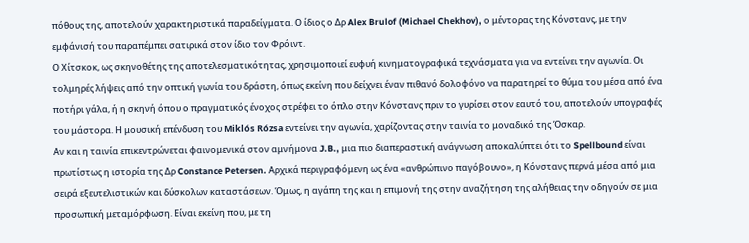πόθους της, αποτελούν χαρακτηριστικά παραδείγματα. Ο ίδιος ο Δρ Alex Brulof (Michael Chekhov), ο μέντορας της Κόνστανς, με την εμφάνισή του παραπέμπει σατιρικά στον ίδιο τον Φρόιντ.
Ο Χίτσκοκ, ως σκηνοθέτης της αποτελεσματικότητας, χρησιμοποιεί ευφυή κινηματογραφικά τεχνάσματα για να εντείνει την αγωνία. Οι τολμηρές λήψεις από την οπτική γωνία του δράστη, όπως εκείνη που δείχνει έναν πιθανό δολοφόνο να παρατηρεί το θύμα του μέσα από ένα ποτήρι γάλα, ή η σκηνή όπου ο πραγματικός ένοχος στρέφει το όπλο στην Κόνστανς πριν το γυρίσει στον εαυτό του, αποτελούν υπογραφές του μάστορα. Η μουσική επένδυση του Miklós Rózsa εντείνει την αγωνία, χαρίζοντας στην ταινία το μοναδικό της Όσκαρ.
Αν και η ταινία επικεντρώνεται φαινομενικά στον αμνήμονα J.B., μια πιο διαπεραστική ανάγνωση αποκαλύπτει ότι το Spellbound είναι πρωτίστως η ιστορία της Δρ Constance Petersen. Αρχικά περιγραφόμενη ως ένα «ανθρώπινο παγόβουνο», η Κόνστανς περνά μέσα από μια σειρά εξευτελιστικών και δύσκολων καταστάσεων. Όμως, η αγάπη της και η επιμονή της στην αναζήτηση της αλήθειας την οδηγούν σε μια προσωπική μεταμόρφωση. Είναι εκείνη που, με τη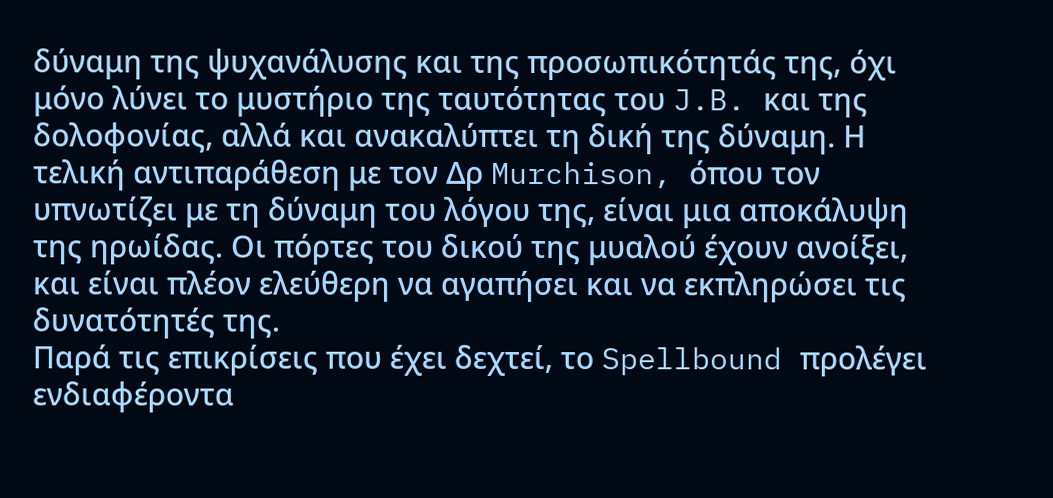δύναμη της ψυχανάλυσης και της προσωπικότητάς της, όχι μόνο λύνει το μυστήριο της ταυτότητας του J.B. και της δολοφονίας, αλλά και ανακαλύπτει τη δική της δύναμη. Η τελική αντιπαράθεση με τον Δρ Murchison, όπου τον υπνωτίζει με τη δύναμη του λόγου της, είναι μια αποκάλυψη της ηρωίδας. Οι πόρτες του δικού της μυαλού έχουν ανοίξει, και είναι πλέον ελεύθερη να αγαπήσει και να εκπληρώσει τις δυνατότητές της.
Παρά τις επικρίσεις που έχει δεχτεί, το Spellbound προλέγει ενδιαφέροντα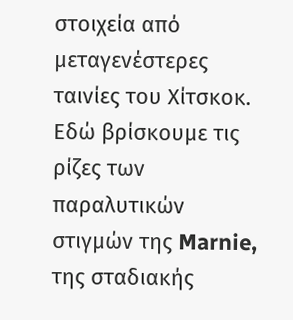στοιχεία από μεταγενέστερες ταινίες του Χίτσκοκ. Εδώ βρίσκουμε τις ρίζες των παραλυτικών στιγμών της Marnie, της σταδιακής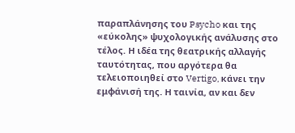παραπλάνησης του Psycho και της «εύκολης» ψυχολογικής ανάλυσης στο τέλος. Η ιδέα της θεατρικής αλλαγής ταυτότητας, που αργότερα θα τελειοποιηθεί στο Vertigo, κάνει την εμφάνισή της. Η ταινία, αν και δεν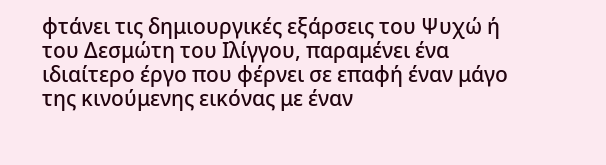φτάνει τις δημιουργικές εξάρσεις του Ψυχώ ή του Δεσμώτη του Ιλίγγου, παραμένει ένα ιδιαίτερο έργο που φέρνει σε επαφή έναν μάγο της κινούμενης εικόνας με έναν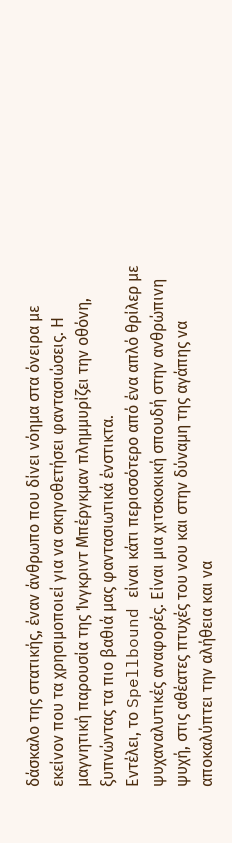δάσκαλο της στατικής, έναν άνθρωπο που δίνει νόημα στα όνειρα με εκείνον που τα χρησιμοποιεί για να σκηνοθετήσει φαντασιώσεις. Η μαγνητική παρουσία της Ίνγκριντ Μπέργκμαν πλημμυρίζει την οθόνη, ξυπνώντας τα πιο βαθιά μας φαντασιωτικά ένστικτα.
Εντέλει, το Spellbound είναι κάτι περισσότερο από ένα απλό θρίλερ με ψυχαναλυτικές αναφορές. Είναι μια χιτσκοκική σπουδή στην ανθρώπινη ψυχή, στις αθέατες πτυχές του νου και στην δύναμη της αγάπης να αποκαλύπτει την αλήθεια και να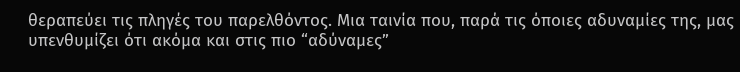θεραπεύει τις πληγές του παρελθόντος. Μια ταινία που, παρά τις όποιες αδυναμίες της, μας υπενθυμίζει ότι ακόμα και στις πιο “αδύναμες”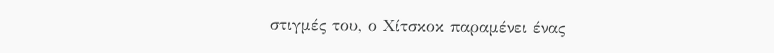στιγμές του, ο Χίτσκοκ παραμένει ένας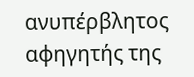ανυπέρβλητος αφηγητής της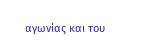αγωνίας και του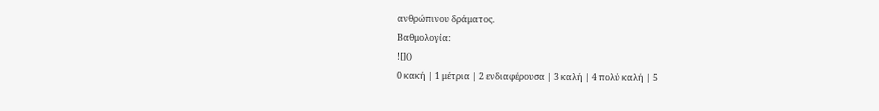ανθρώπινου δράματος.
Βαθμολογία:
![]()
0 κακή | 1 μέτρια | 2 ενδιαφέρουσα | 3 καλή | 4 πολύ καλή | 5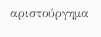αριστούργημα